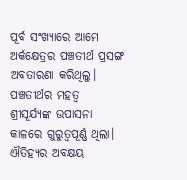ପୂର୍ବ ସଂଖ୍ୟାରେ ଆମେ ଅର୍କକ୍ଷେତ୍ରର ପଞ୍ଚତୀର୍ଥ ପ୍ରସଙ୍ଗ ଅବତାରଣା କରିଥିଲୁ। ପଞ୍ଚତୀର୍ଥର ମହତ୍ୱ ଶ୍ରୀସୂର୍ଯ୍ୟଙ୍କ ଉପାସନା କାଳରେ ଗୁରୁତ୍ୱପୂର୍ଣ୍ଣ ଥିଲା। ଐତିହ୍ୟର ଅବକ୍ଷୟ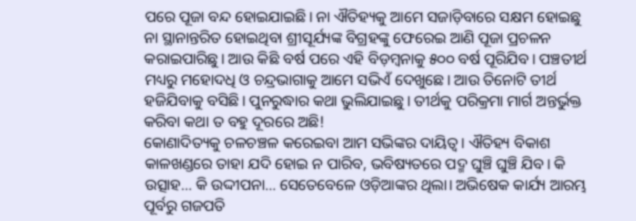ପରେ ପୂଜା ବନ୍ଦ ହୋଇଯାଇଛି। ନା ଐତିହ୍ୟକୁ ଆମେ ସଜାଡ଼ିବାରେ ସକ୍ଷମ ହୋଇଛୁ ନା ସ୍ଥାନାନ୍ତରିତ ହୋଇଥିବା ଶ୍ରୀସୂର୍ଯ୍ୟଙ୍କ ବିଗ୍ରହଙ୍କୁ ଫେରେଇ ଆଣି ପୂଜା ପ୍ରଚଳନ କରାଇପାରିଛୁ। ଆଉ କିଛି ବର୍ଷ ପରେ ଏହି ବିଡ଼ମ୍ବନାକୁ ୫୦୦ ବର୍ଷ ପୂରିଯିବ। ପଞ୍ଚତୀର୍ଥ ମଧ୍ୟରୁ ମହୋଦଧି ଓ ଚନ୍ଦ୍ରଭାଗାକୁ ଆମେ ସଭିଏଁ ଦେଖୁଛେ। ଆଉ ତିନୋଟି ତୀର୍ଥ ହଜିଯିବାକୁ ବସିଛି। ପୁନରୁଦ୍ଧାର କଥା ଭୁଲିଯାଇଛୁ। ତୀର୍ଥକୁ ପରିକ୍ରମା ମାର୍ଗ ଅନ୍ତର୍ଭୁକ୍ତ କରିବା କଥା ତ ବହୁ ଦୂରରେ ଅଛି!
କୋଣାଦିତ୍ୟକୁ ଚଳଚଞ୍ଚଳ କରେଇବା ଆମ ସଭିଙ୍କର ଦାୟିତ୍ୱ। ଐତିହ୍ୟ ବିକାଶ କାଳଖଣ୍ଡରେ ତାହା ଯଦି ହୋଇ ନ ପାରିବ, ଭବିଷ୍ୟତରେ ପଦ୍ମ ଘୁଞ୍ଚି ଘୁଞ୍ଚି ଯିବ। କି ଉତ୍ସାହ… କି ଉଦ୍ଦୀପନା… ସେତେବେଳେ ଓଡ଼ିଆଙ୍କର ଥିଲା। ଅଭିଷେକ କାର୍ଯ୍ୟ ଆରମ୍ଭ ପୂର୍ବରୁ ଗଜପତି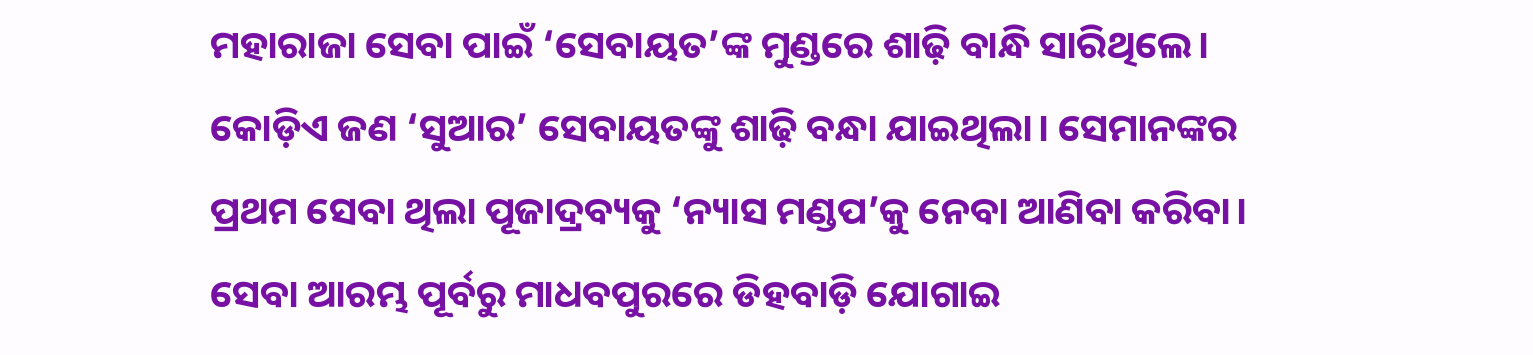ମହାରାଜା ସେବା ପାଇଁ ‘ସେବାୟତ’ଙ୍କ ମୁଣ୍ଡରେ ଶାଢ଼ି ବାନ୍ଧି ସାରିଥିଲେ। କୋଡ଼ିଏ ଜଣ ‘ସୁଆର’ ସେବାୟତଙ୍କୁ ଶାଢ଼ି ବନ୍ଧା ଯାଇଥିଲା। ସେମାନଙ୍କର ପ୍ରଥମ ସେବା ଥିଲା ପୂଜାଦ୍ରବ୍ୟକୁ ‘ନ୍ୟାସ ମଣ୍ଡପ’କୁ ନେବା ଆଣିବା କରିବା।
ସେବା ଆରମ୍ଭ ପୂର୍ବରୁ ମାଧବପୁରରେ ଡିହବାଡ଼ି ଯୋଗାଇ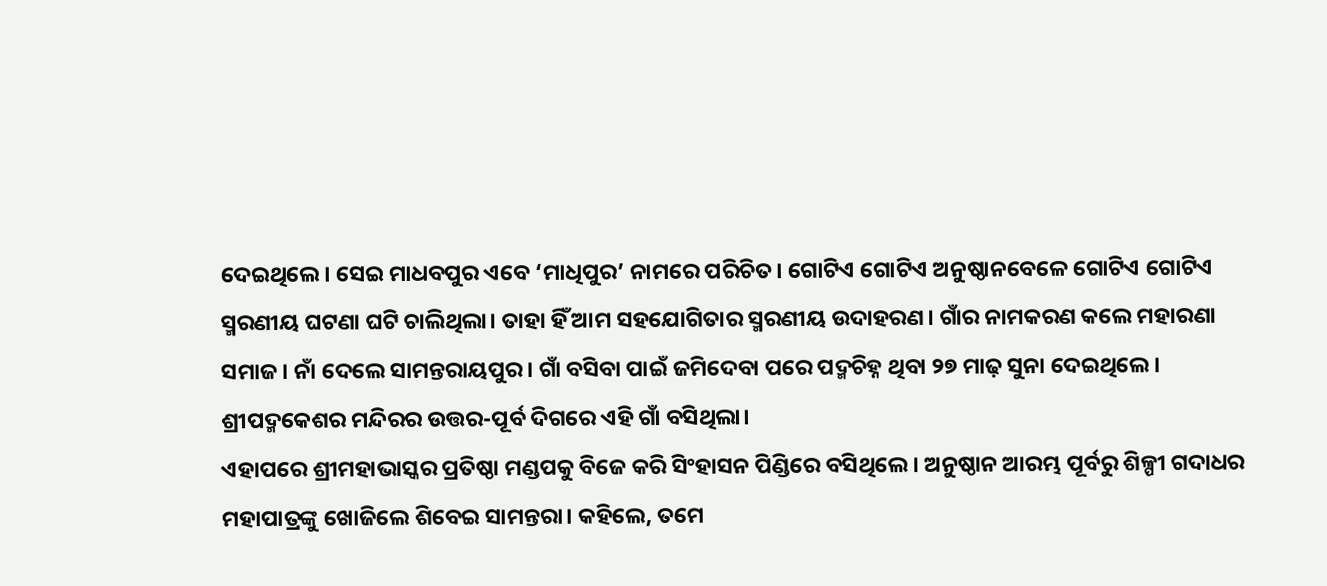ଦେଇଥିଲେ। ସେଇ ମାଧବପୁର ଏବେ ‘ମାଧିପୁର’ ନାମରେ ପରିଚିତ। ଗୋଟିଏ ଗୋଟିଏ ଅନୁଷ୍ଠାନବେଳେ ଗୋଟିଏ ଗୋଟିଏ ସ୍ମରଣୀୟ ଘଟଣା ଘଟି ଚାଲିଥିଲା। ତାହା ହିଁ ଆମ ସହଯୋଗିତାର ସ୍ମରଣୀୟ ଉଦାହରଣ। ଗାଁର ନାମକରଣ କଲେ ମହାରଣା ସମାଜ। ନାଁ ଦେଲେ ସାମନ୍ତରାୟପୁର। ଗାଁ ବସିବା ପାଇଁ ଜମିଦେବା ପରେ ପଦ୍ମଚିହ୍ନ ଥିବା ୨୭ ମାଢ଼ ସୁନା ଦେଇଥିଲେ। ଶ୍ରୀପଦ୍ମକେଶର ମନ୍ଦିରର ଉତ୍ତର-ପୂର୍ବ ଦିଗରେ ଏହି ଗାଁ ବସିଥିଲା।
ଏହାପରେ ଶ୍ରୀମହାଭାସ୍କର ପ୍ରତିଷ୍ଠା ମଣ୍ଡପକୁ ବିଜେ କରି ସିଂହାସନ ପିଣ୍ଡିରେ ବସିଥିଲେ। ଅନୁଷ୍ଠାନ ଆରମ୍ଭ ପୂର୍ବରୁ ଶିଳ୍ପୀ ଗଦାଧର ମହାପାତ୍ରଙ୍କୁ ଖୋଜିଲେ ଶିବେଇ ସାମନ୍ତରା। କହିଲେ, ତମେ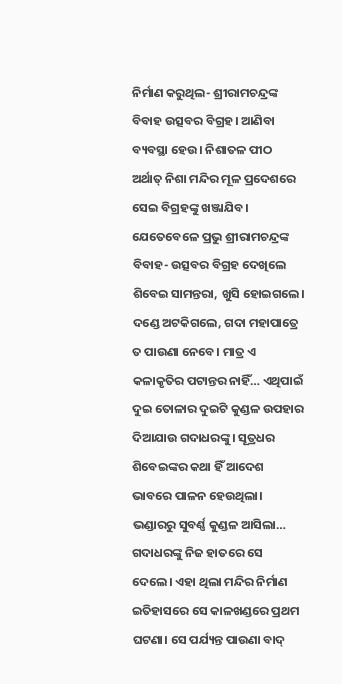ନିର୍ମାଣ କରୁଥିଲ- ଶ୍ରୀରାମଚନ୍ଦ୍ରଙ୍କ ବିବାହ ଉତ୍ସବର ବିଗ୍ରହ। ଆଣିବା ବ୍ୟବସ୍ଥା ହେଉ। ନିଶାତଳ ପୀଠ ଅର୍ଥାତ୍ ନିଶା ମନ୍ଦିର ମୂଳ ପ୍ରଦେଶରେ ସେଇ ବିଗ୍ରହଙ୍କୁ ଖଞ୍ଜାଯିବ। ଯେତେବେଳେ ପ୍ରଭୁ ଶ୍ରୀରାମଚନ୍ଦ୍ରଙ୍କ ବିବାହ- ଉତ୍ସବର ବିଗ୍ରହ ଦେଖିଲେ ଶିବେଇ ସାମନ୍ତରା, ଖୁସି ହୋଇଗଲେ। ଦଣ୍ଡେ ଅଟକିଗଲେ, ଗଦା ମହାପାତ୍ରେ ତ ପାଉଣା ନେବେ। ମାତ୍ର ଏ କଳାକୃତିର ପଟାନ୍ତର ନାହିଁ… ଏଥିପାଇଁ ଦୁଇ ତୋଳାର ଦୁଇଟି କୁଣ୍ଡଳ ଉପହାର ଦିଆଯାଉ ଗଦାଧରଙ୍କୁ। ସୂତ୍ରଧର ଶିବେଇଙ୍କର କଥା ହିଁ ଆଦେଶ ଭାବରେ ପାଳନ ହେଉଥିଲା। ଭଣ୍ଡାରରୁ ସୁବର୍ଣ୍ଣ କୁଣ୍ଡଳ ଆସିଲା… ଗଦାଧରଙ୍କୁ ନିଜ ହାତରେ ସେ ଦେଲେ। ଏହା ଥିଲା ମନ୍ଦିର ନିର୍ମାଣ ଇତିହାସରେ ସେ କାଳଖଣ୍ଡରେ ପ୍ରଥମ ଘଟଣା। ସେ ପର୍ଯ୍ୟନ୍ତ ପାଉଣା ବାଦ୍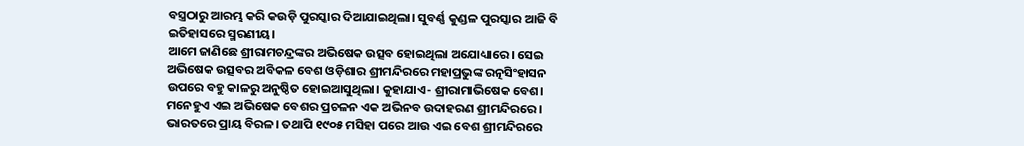ବସ୍ତ୍ରଠାରୁ ଆରମ୍ଭ କରି କଉଡ଼ି ପୁରସ୍କାର ଦିଆଯାଇଥିଲା। ସୁବର୍ଣ୍ଣ କୁଣ୍ଡଳ ପୁରସ୍କାର ଆଜି ବି ଇତିହାସରେ ସ୍ମରଣୀୟ।
ଆମେ ଜାଣିଛେ ଶ୍ରୀରାମଚନ୍ଦ୍ରଙ୍କର ଅଭିଷେକ ଉତ୍ସବ ହୋଇଥିଲା ଅଯୋଧ୍ୟାରେ। ସେଇ ଅଭିଷେକ ଉତ୍ସବର ଅବିକଳ ବେଶ ଓଡ଼ିଶାର ଶ୍ରୀମନ୍ଦିରରେ ମହାପ୍ରଭୁଙ୍କ ରତ୍ନସିଂହାସନ ଉପରେ ବହୁ କାଳରୁ ଅନୁଷ୍ଠିତ ହୋଇଆସୁଥିଲା। କୁହାଯାଏ- ଶ୍ରୀରାମାଭିଷେକ ବେଶ। ମନେହୁଏ ଏଇ ଅଭିଷେକ ବେଶର ପ୍ରଚଳନ ଏକ ଅଭିନବ ଉଦାହରଣ ଶ୍ରୀମନ୍ଦିରରେ। ଭାରତରେ ପ୍ରାୟ ବିରଳ। ତଥାପି ୧୯୦୫ ମସିହା ପରେ ଆଉ ଏଇ ବେଶ ଶ୍ରୀମନ୍ଦିରରେ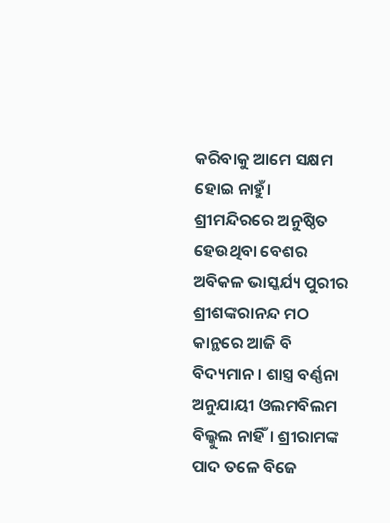କରିବାକୁ ଆମେ ସକ୍ଷମ ହୋଇ ନାହୁଁ। ଶ୍ରୀମନ୍ଦିରରେ ଅନୁଷ୍ଠିତ ହେଉଥିବା ବେଶର ଅବିକଳ ଭାସ୍କର୍ଯ୍ୟ ପୁରୀର ଶ୍ରୀଶଙ୍କରାନନ୍ଦ ମଠ କାନ୍ଥରେ ଆଜି ବି ବିଦ୍ୟମାନ। ଶାସ୍ତ୍ର ବର୍ଣ୍ଣନା ଅନୁଯାୟୀ ଓଲମବିଲମ ବିଲ୍କୁଲ ନାହିଁ। ଶ୍ରୀରାମଙ୍କ ପାଦ ତଳେ ବିଜେ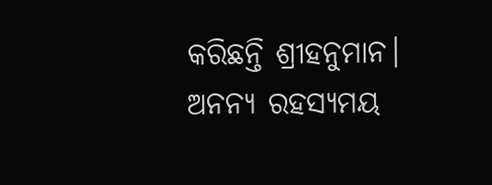କରିଛନ୍ତି ଶ୍ରୀହନୁମାନ। ଅନନ୍ୟ ରହସ୍ୟମୟ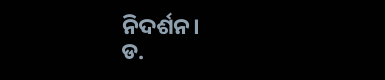ନିଦର୍ଶନ।
ଡ.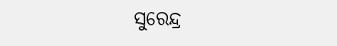ସୁରେନ୍ଦ୍ର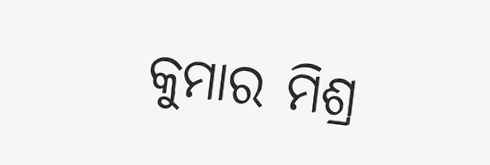କୁମାର ମିଶ୍ର